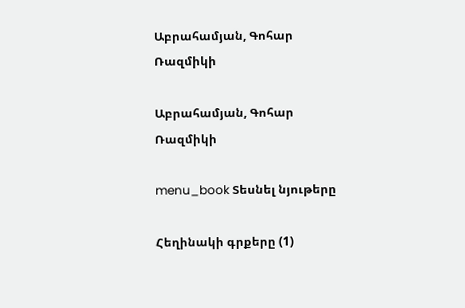Աբրահամյան, Գոհար Ռազմիկի

Աբրահամյան, Գոհար Ռազմիկի

menu_book Տեսնել նյութերը

Հեղինակի գրքերը (1)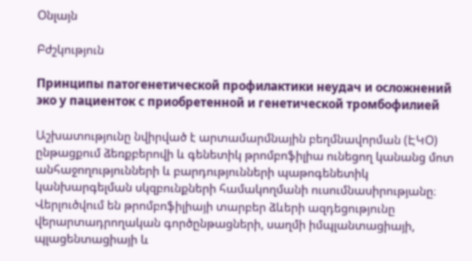Օնլայն

Բժշկություն

Принципы патогенетической профилактики неудач и осложнений эко у пациенток с приобретенной и генетической тромбофилией

Աշխատությունը նվիրված է արտամարմնային բեղմնավորման (ԷԿՕ) ընթացքում ձեռքբերովի և գենետիկ թրոմբոֆիլիա ունեցող կանանց մոտ անհաջողությունների և բարդությունների պաթոգենետիկ կանխարգելման սկզբունքների համակողմանի ուսումնասիրությանը։ Վերլուծվում են թրոմբոֆիլիայի տարբեր ձևերի ազդեցությունը վերարտադրողական գործընթացների, սաղմի իմպլանտացիայի, պլացենտացիայի և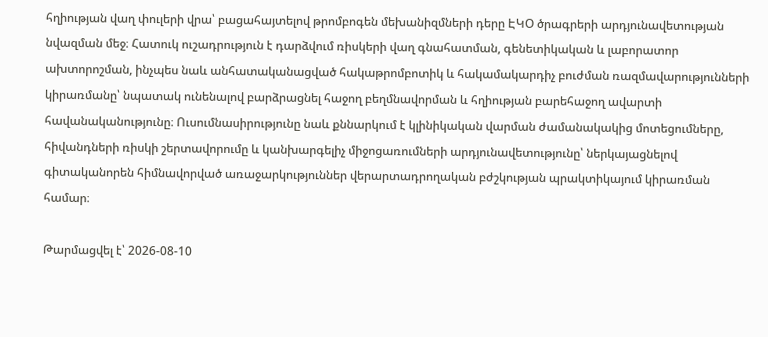հղիության վաղ փուլերի վրա՝ բացահայտելով թրոմբոգեն մեխանիզմների դերը ԷԿՕ ծրագրերի արդյունավետության նվազման մեջ։ Հատուկ ուշադրություն է դարձվում ռիսկերի վաղ գնահատման, գենետիկական և լաբորատոր ախտորոշման, ինչպես նաև անհատականացված հակաթրոմբոտիկ և հակամակարդիչ բուժման ռազմավարությունների կիրառմանը՝ նպատակ ունենալով բարձրացնել հաջող բեղմնավորման և հղիության բարեհաջող ավարտի հավանականությունը։ Ուսումնասիրությունը նաև քննարկում է կլինիկական վարման ժամանակակից մոտեցումները, հիվանդների ռիսկի շերտավորումը և կանխարգելիչ միջոցառումների արդյունավետությունը՝ ներկայացնելով գիտականորեն հիմնավորված առաջարկություններ վերարտադրողական բժշկության պրակտիկայում կիրառման համար։

Թարմացվել է՝ 2026-08-10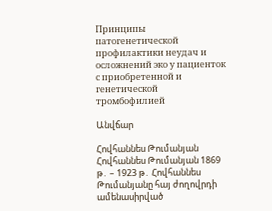Принципы патогенетической профилактики неудач и осложнений эко у пациенток с приобретенной и генетической тромбофилией

Անվճար

Հովհաննես Թումանյան Հովհաննես Թումանյան 1869 թ․ – 1923 թ․ Հովհաննես Թումանյանը հայ ժողովրդի ամենասիրված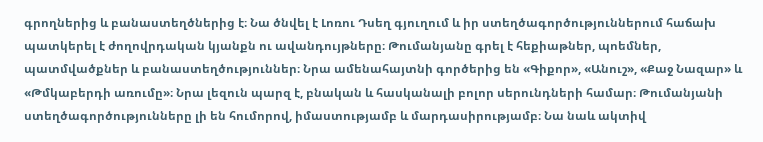գրողներից և բանաստեղծներից է։ Նա ծնվել է Լոռու Դսեղ գյուղում և իր ստեղծագործություններում հաճախ պատկերել է ժողովրդական կյանքն ու ավանդույթները։ Թումանյանը գրել է հեքիաթներ, պոեմներ, պատմվածքներ և բանաստեղծություններ։ Նրա ամենահայտնի գործերից են «Գիքոր», «Անուշ», «Քաջ Նազար» և «Թմկաբերդի առումը»։ Նրա լեզուն պարզ է, բնական և հասկանալի բոլոր սերունդների համար։ Թումանյանի ստեղծագործությունները լի են հումորով, իմաստությամբ և մարդասիրությամբ։ Նա նաև ակտիվ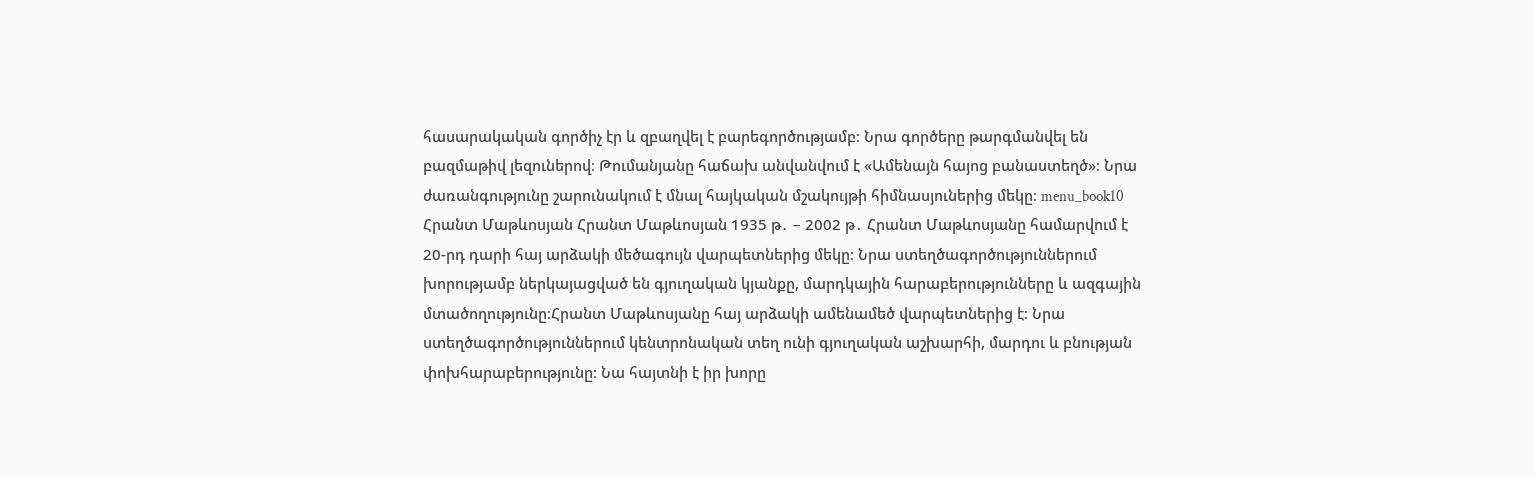հասարակական գործիչ էր և զբաղվել է բարեգործությամբ։ Նրա գործերը թարգմանվել են բազմաթիվ լեզուներով։ Թումանյանը հաճախ անվանվում է «Ամենայն հայոց բանաստեղծ»։ Նրա ժառանգությունը շարունակում է մնալ հայկական մշակույթի հիմնասյուներից մեկը։ menu_book10 Հրանտ Մաթևոսյան Հրանտ Մաթևոսյան 1935 թ․ – 2002 թ․ Հրանտ Մաթևոսյանը համարվում է 20-րդ դարի հայ արձակի մեծագույն վարպետներից մեկը։ Նրա ստեղծագործություններում խորությամբ ներկայացված են գյուղական կյանքը, մարդկային հարաբերությունները և ազգային մտածողությունը։Հրանտ Մաթևոսյանը հայ արձակի ամենամեծ վարպետներից է։ Նրա ստեղծագործություններում կենտրոնական տեղ ունի գյուղական աշխարհի, մարդու և բնության փոխհարաբերությունը։ Նա հայտնի է իր խորը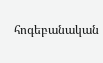հոգեբանական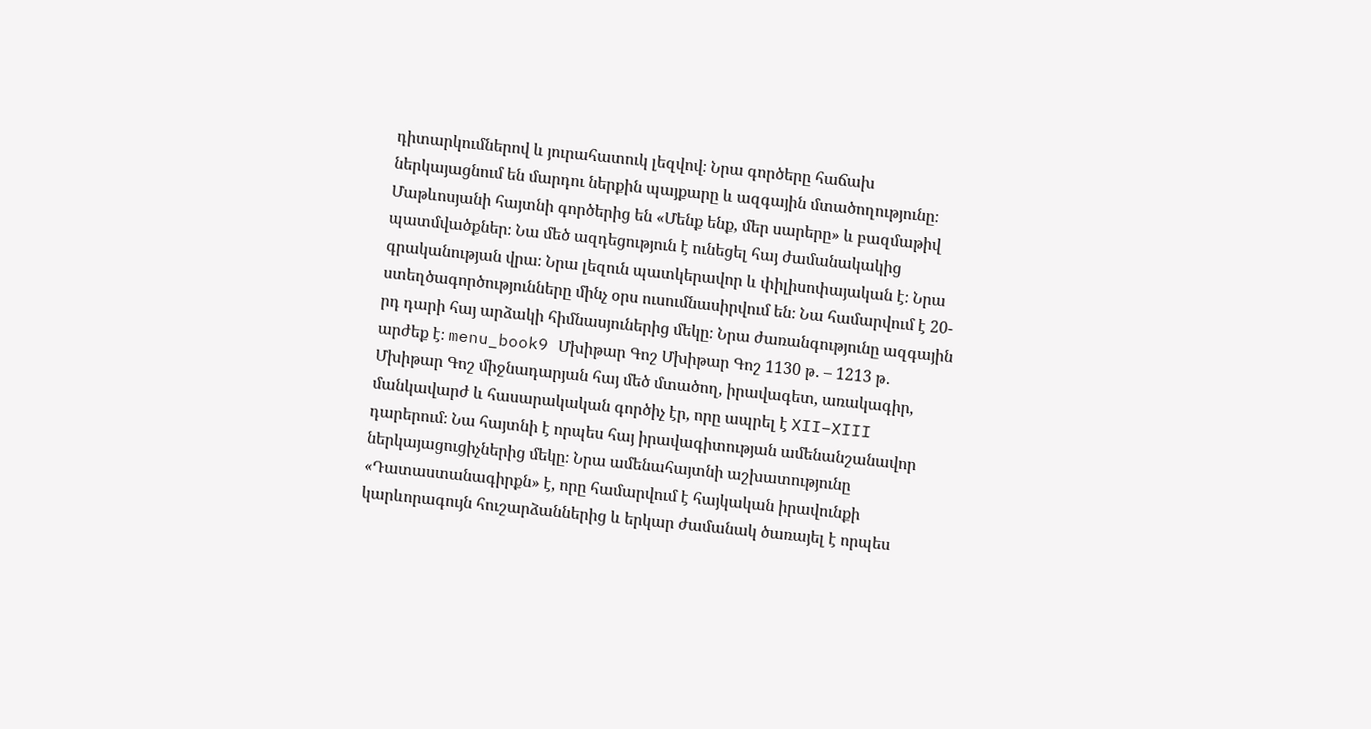դիտարկումներով և յուրահատուկ լեզվով։ Նրա գործերը հաճախ ներկայացնում են մարդու ներքին պայքարը և ազգային մտածողությունը։ Մաթևոսյանի հայտնի գործերից են «Մենք ենք, մեր սարերը» և բազմաթիվ պատմվածքներ։ Նա մեծ ազդեցություն է ունեցել հայ ժամանակակից գրականության վրա։ Նրա լեզուն պատկերավոր և փիլիսոփայական է։ Նրա ստեղծագործությունները մինչ օրս ուսումնասիրվում են։ Նա համարվում է 20-րդ դարի հայ արձակի հիմնասյուներից մեկը։ Նրա ժառանգությունը ազգային արժեք է։ menu_book9 Մխիթար Գոշ Մխիթար Գոշ 1130 թ․ – 1213 թ․ Մխիթար Գոշ միջնադարյան հայ մեծ մտածող, իրավագետ, առակագիր, մանկավարժ և հասարակական գործիչ էր, որը ապրել է XII–XIII դարերում։ Նա հայտնի է որպես հայ իրավագիտության ամենանշանավոր ներկայացուցիչներից մեկը։ Նրա ամենահայտնի աշխատությունը «Դատաստանագիրքն» է, որը համարվում է հայկական իրավունքի կարևորագույն հուշարձաններից և երկար ժամանակ ծառայել է որպես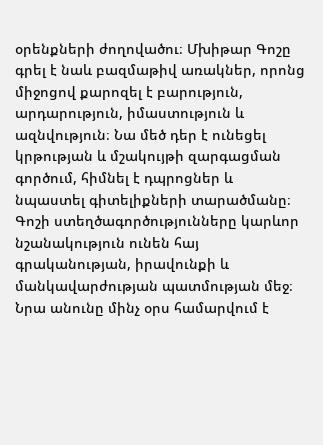օրենքների ժողովածու։ Մխիթար Գոշը գրել է նաև բազմաթիվ առակներ, որոնց միջոցով քարոզել է բարություն, արդարություն, իմաստություն և ազնվություն։ Նա մեծ դեր է ունեցել կրթության և մշակույթի զարգացման գործում, հիմնել է դպրոցներ և նպաստել գիտելիքների տարածմանը։ Գոշի ստեղծագործությունները կարևոր նշանակություն ունեն հայ գրականության, իրավունքի և մանկավարժության պատմության մեջ։ Նրա անունը մինչ օրս համարվում է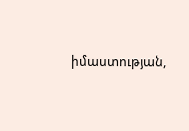իմաստության,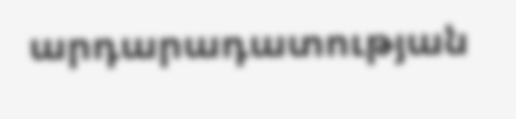արդարադատության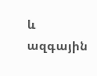և ազգային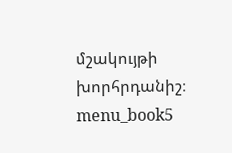մշակույթի խորհրդանիշ։ menu_book5